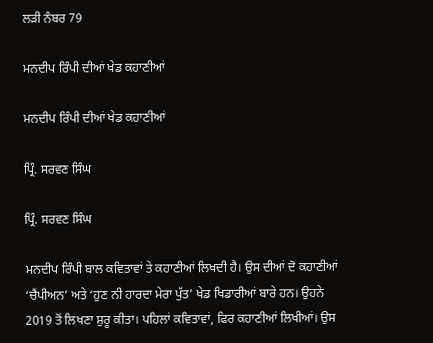ਲੜੀ ਨੰਬਰ 79

ਮਨਦੀਪ ਰਿੰਪੀ ਦੀਆਂ ਖੇਡ ਕਹਾਣੀਆਂ

ਮਨਦੀਪ ਰਿੰਪੀ ਦੀਆਂ ਖੇਡ ਕਹਾਣੀਆਂ

ਪ੍ਰਿੰ. ਸਰਵਣ ਸਿੰਘ

ਪ੍ਰਿੰ. ਸਰਵਣ ਸਿੰਘ

ਮਨਦੀਪ ਰਿੰਪੀ ਬਾਲ ਕਵਿਤਾਵਾਂ ਤੇ ਕਹਾਣੀਆਂ ਲਿਖਦੀ ਹੈ। ਉਸ ਦੀਆਂ ਦੋ ਕਹਾਣੀਆਂ ‘ਚੈਂਪੀਅਨ’ ਅਤੇ ‘ਹੁਣ ਨੀ ਹਾਰਦਾ ਮੇਰਾ ਪੁੱਤ’ ਖੇਡ ਖਿਡਾਰੀਆਂ ਬਾਰੇ ਹਨ। ਉਹਨੇ 2019 ਤੋਂ ਲਿਖਣਾ ਸ਼ੁਰੂ ਕੀਤਾ। ਪਹਿਲਾਂ ਕਵਿਤਾਵਾਂ, ਫਿਰ ਕਹਾਣੀਆਂ ਲਿਖੀਆਂ। ਉਸ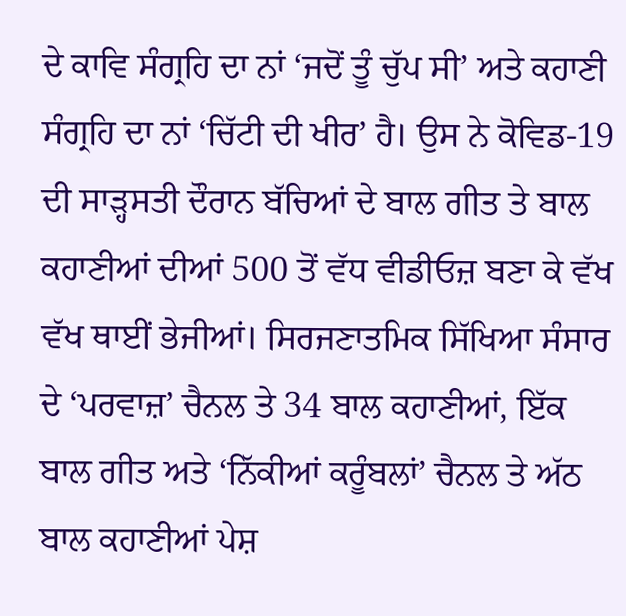ਦੇ ਕਾਵਿ ਸੰਗ੍ਰਹਿ ਦਾ ਨਾਂ ‘ਜਦੋਂ ਤੂੰ ਚੁੱਪ ਸੀ’ ਅਤੇ ਕਹਾਣੀ ਸੰਗ੍ਰਹਿ ਦਾ ਨਾਂ ‘ਚਿੱਟੀ ਦੀ ਖੀਰ’ ਹੈ। ਉਸ ਨੇ ਕੋਵਿਡ-19 ਦੀ ਸਾੜ੍ਹਸਤੀ ਦੌਰਾਨ ਬੱਚਿਆਂ ਦੇ ਬਾਲ ਗੀਤ ਤੇ ਬਾਲ ਕਹਾਣੀਆਂ ਦੀਆਂ 500 ਤੋਂ ਵੱਧ ਵੀਡੀਓਜ਼ ਬਣਾ ਕੇ ਵੱਖ ਵੱਖ ਥਾਈਂ ਭੇਜੀਆਂ। ਸਿਰਜਣਾਤਮਿਕ ਸਿੱਖਿਆ ਸੰਸਾਰ ਦੇ ‘ਪਰਵਾਜ਼’ ਚੈਨਲ ਤੇ 34 ਬਾਲ ਕਹਾਣੀਆਂ, ਇੱਕ ਬਾਲ ਗੀਤ ਅਤੇ ‘ਨਿੱਕੀਆਂ ਕਰੂੰਬਲਾਂ’ ਚੈਨਲ ਤੇ ਅੱਠ ਬਾਲ ਕਹਾਣੀਆਂ ਪੇਸ਼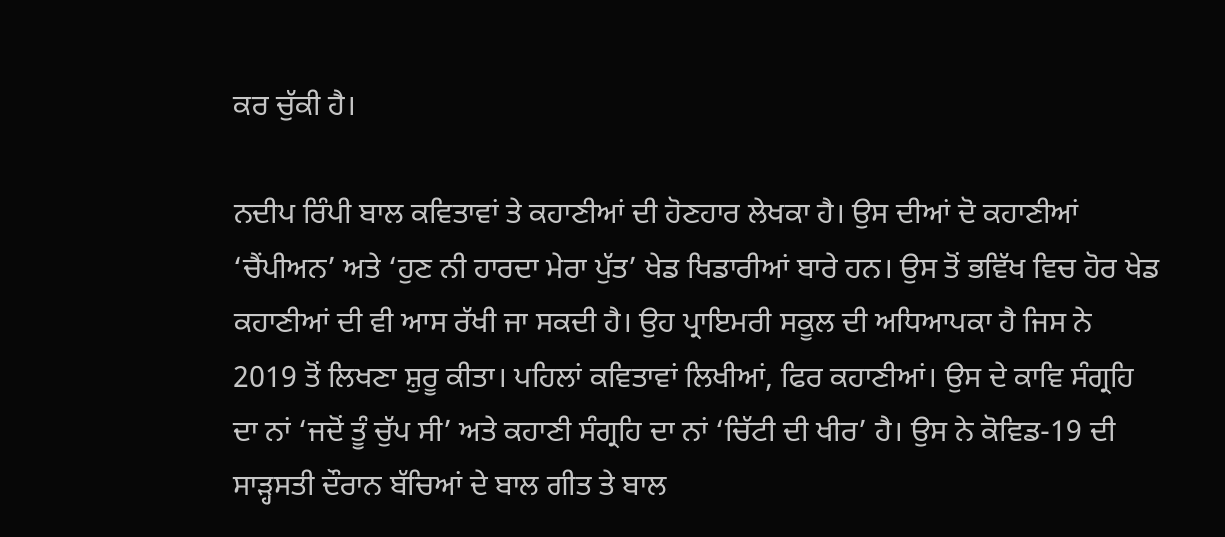ਕਰ ਚੁੱਕੀ ਹੈ।

ਨਦੀਪ ਰਿੰਪੀ ਬਾਲ ਕਵਿਤਾਵਾਂ ਤੇ ਕਹਾਣੀਆਂ ਦੀ ਹੋਣਹਾਰ ਲੇਖਕਾ ਹੈ। ਉਸ ਦੀਆਂ ਦੋ ਕਹਾਣੀਆਂ ‘ਚੈਂਪੀਅਨ’ ਅਤੇ ‘ਹੁਣ ਨੀ ਹਾਰਦਾ ਮੇਰਾ ਪੁੱਤ’ ਖੇਡ ਖਿਡਾਰੀਆਂ ਬਾਰੇ ਹਨ। ਉਸ ਤੋਂ ਭਵਿੱਖ ਵਿਚ ਹੋਰ ਖੇਡ ਕਹਾਣੀਆਂ ਦੀ ਵੀ ਆਸ ਰੱਖੀ ਜਾ ਸਕਦੀ ਹੈ। ਉਹ ਪ੍ਰਾਇਮਰੀ ਸਕੂਲ ਦੀ ਅਧਿਆਪਕਾ ਹੈ ਜਿਸ ਨੇ 2019 ਤੋਂ ਲਿਖਣਾ ਸ਼ੁਰੂ ਕੀਤਾ। ਪਹਿਲਾਂ ਕਵਿਤਾਵਾਂ ਲਿਖੀਆਂ, ਫਿਰ ਕਹਾਣੀਆਂ। ਉਸ ਦੇ ਕਾਵਿ ਸੰਗ੍ਰਹਿ ਦਾ ਨਾਂ ‘ਜਦੋਂ ਤੂੰ ਚੁੱਪ ਸੀ’ ਅਤੇ ਕਹਾਣੀ ਸੰਗ੍ਰਹਿ ਦਾ ਨਾਂ ‘ਚਿੱਟੀ ਦੀ ਖੀਰ’ ਹੈ। ਉਸ ਨੇ ਕੋਵਿਡ-19 ਦੀ ਸਾੜ੍ਹਸਤੀ ਦੌਰਾਨ ਬੱਚਿਆਂ ਦੇ ਬਾਲ ਗੀਤ ਤੇ ਬਾਲ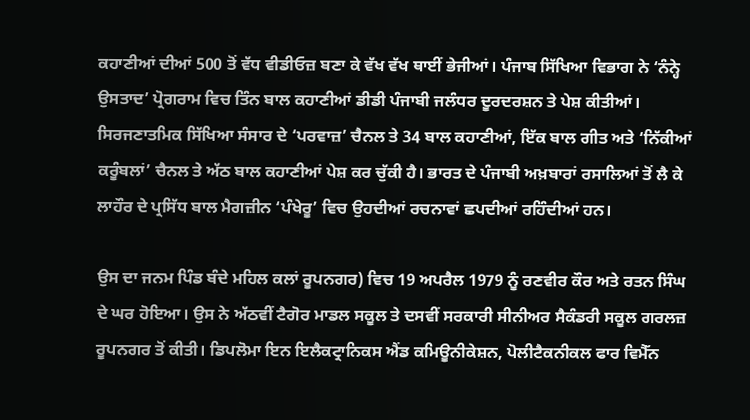ਕਹਾਣੀਆਂ ਦੀਆਂ 500 ਤੋਂ ਵੱਧ ਵੀਡੀਓਜ਼ ਬਣਾ ਕੇ ਵੱਖ ਵੱਖ ਥਾਈਂ ਭੇਜੀਆਂ। ਪੰਜਾਬ ਸਿੱਖਿਆ ਵਿਭਾਗ ਨੇ ‘ਨੰਨ੍ਹੇ ਉਸਤਾਦ’ ਪ੍ਰੋਗਰਾਮ ਵਿਚ ਤਿੰਨ ਬਾਲ ਕਹਾਣੀਆਂ ਡੀਡੀ ਪੰਜਾਬੀ ਜਲੰਧਰ ਦੂਰਦਰਸ਼ਨ ਤੇ ਪੇਸ਼ ਕੀਤੀਆਂ। ਸਿਰਜਣਾਤਮਿਕ ਸਿੱਖਿਆ ਸੰਸਾਰ ਦੇ ‘ਪਰਵਾਜ਼’ ਚੈਨਲ ਤੇ 34 ਬਾਲ ਕਹਾਣੀਆਂ, ਇੱਕ ਬਾਲ ਗੀਤ ਅਤੇ ‘ਨਿੱਕੀਆਂ ਕਰੂੰਬਲਾਂ’ ਚੈਨਲ ਤੇ ਅੱਠ ਬਾਲ ਕਹਾਣੀਆਂ ਪੇਸ਼ ਕਰ ਚੁੱਕੀ ਹੈ। ਭਾਰਤ ਦੇ ਪੰਜਾਬੀ ਅਖ਼ਬਾਰਾਂ ਰਸਾਲਿਆਂ ਤੋਂ ਲੈ ਕੇ ਲਾਹੌਰ ਦੇ ਪ੍ਰਸਿੱਧ ਬਾਲ ਮੈਗਜ਼ੀਨ ‘ਪੰਖੇਰੂ’ ਵਿਚ ਉਹਦੀਆਂ ਰਚਨਾਵਾਂ ਛਪਦੀਆਂ ਰਹਿੰਦੀਆਂ ਹਨ।

ਉਸ ਦਾ ਜਨਮ ਪਿੰਡ ਬੰਦੇ ਮਹਿਲ ਕਲਾਂ ਰੂਪਨਗਰ) ਵਿਚ 19 ਅਪਰੈਲ 1979 ਨੂੰ ਰਣਵੀਰ ਕੌਰ ਅਤੇ ਰਤਨ ਸਿੰਘ ਦੇ ਘਰ ਹੋਇਆ। ਉਸ ਨੇ ਅੱਠਵੀਂ ਟੈਗੋਰ ਮਾਡਲ ਸਕੂਲ ਤੇ ਦਸਵੀਂ ਸਰਕਾਰੀ ਸੀਨੀਅਰ ਸੈਕੰਡਰੀ ਸਕੂਲ ਗਰਲਜ਼ ਰੂਪਨਗਰ ਤੋਂ ਕੀਤੀ। ਡਿਪਲੋਮਾ ਇਨ ਇਲੈਕਟ੍ਰਾਨਿਕਸ ਐਂਡ ਕਮਿਊਨੀਕੇਸ਼ਨ, ਪੋਲੀਟੈਕਨੀਕਲ ਫਾਰ ਵਿਮੈੱਨ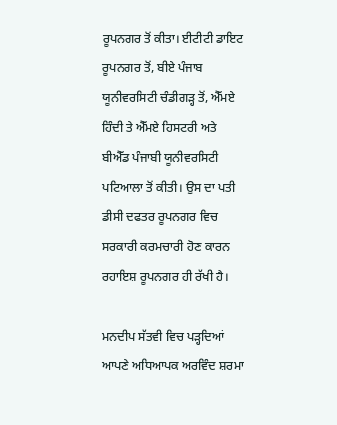ਰੂਪਨਗਰ ਤੋਂ ਕੀਤਾ। ਈਟੀਟੀ ਡਾਇਟ ਰੂਪਨਗਰ ਤੋਂ, ਬੀਏ ਪੰਜਾਬ ਯੂਨੀਵਰਸਿਟੀ ਚੰਡੀਗੜ੍ਹ ਤੋਂ, ਐੱਮਏ ਹਿੰਦੀ ਤੇ ਐੱਮਏ ਹਿਸਟਰੀ ਅਤੇ ਬੀਐੱਡ ਪੰਜਾਬੀ ਯੂਨੀਵਰਸਿਟੀ ਪਟਿਆਲਾ ਤੋਂ ਕੀਤੀ। ਉਸ ਦਾ ਪਤੀ ਡੀਸੀ ਦਫਤਰ ਰੂਪਨਗਰ ਵਿਚ ਸਰਕਾਰੀ ਕਰਮਚਾਰੀ ਹੋਣ ਕਾਰਨ ਰਹਾਇਸ਼ ਰੂਪਨਗਰ ਹੀ ਰੱਖੀ ਹੈ।

ਮਨਦੀਪ ਸੱਤਵੀ ਵਿਚ ਪੜ੍ਹਦਿਆਂ ਆਪਣੇ ਅਧਿਆਪਕ ਅਰਵਿੰਦ ਸ਼ਰਮਾ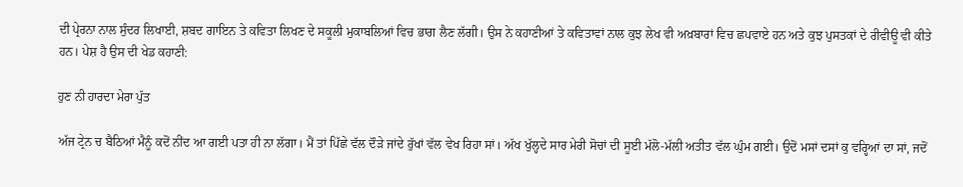ਦੀ ਪ੍ਰੇਰਨਾ ਨਾਲ ਸੁੰਦਰ ਲਿਖਾਈ, ਸ਼ਬਦ ਗਾਇਨ ਤੇ ਕਵਿਤਾ ਲਿਖਣ ਦੇ ਸਕੂਲੀ ਮੁਕਾਬਲਿਆਂ ਵਿਚ ਭਾਗ ਲੈਣ ਲੱਗੀ। ਉਸ ਨੇ ਕਹਾਣੀਆਂ ਤੇ ਕਵਿਤਾਵਾਂ ਨਾਲ ਕੁਝ ਲੇਖ ਵੀ ਅਖ਼ਬਾਰਾਂ ਵਿਚ ਛਪਵਾਏ ਹਨ ਅਤੇ ਕੁਝ ਪੁਸਤਕਾਂ ਦੇ ਰੀਵੀਊ ਵੀ ਕੀਤੇ ਹਨ। ਪੇਸ਼ ਹੈ ਉਸ ਦੀ ਖੇਡ ਕਹਾਣੀ:

ਹੁਣ ਨੀ ਹਾਰਦਾ ਮੇਰਾ ਪੁੱਤ

ਅੱਜ ਟ੍ਰੇਨ ਚ ਬੈਠਿਆਂ ਮੈਨੂੰ ਕਦੋਂ ਨੀਂਦ ਆ ਗਈ ਪਤਾ ਹੀ ਨਾ ਲੱਗਾ। ਮੈਂ ਤਾਂ ਪਿੱਛੇ ਵੱਲ ਦੌੜੇ ਜਾਂਦੇ ਰੁੱਖਾਂ ਵੱਲ ਵੇਖ ਰਿਹਾ ਸਾਂ। ਅੱਖ ਖੁੱਲ੍ਹਦੇ ਸਾਰ ਮੇਰੀ ਸੋਚਾਂ ਦੀ ਸੂਈ ਮੱਲੋ-ਮੱਲੀ ਅਤੀਤ ਵੱਲ ਘੁੰਮ ਗਈ। ਉਦੋਂ ਮਸਾਂ ਦਸਾਂ ਕੁ ਵਰ੍ਹਿਆਂ ਦਾ ਸਾਂ, ਜਦੋਂ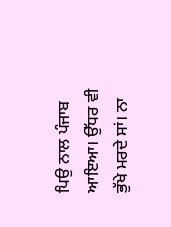ਪਿਉ ਨਾਲ ਪੰਜਾਬ ਆਇਆ। ਉੱਧਰ ਵੀ ਭੁੱਖੇ ਮਰਦੇ ਸਾਂ। ਨਾ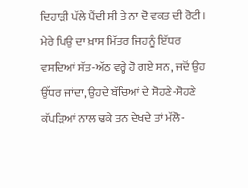ਦਿਹਾੜੀ ਪੱਲੇ ਪੈਂਦੀ ਸੀ ਤੇ ਨਾ ਦੋ ਵਕਤ ਦੀ ਰੋਟੀ। ਮੇਰੇ ਪਿਉ ਦਾ ਖ਼ਾਸ ਮਿੱਤਰ ਜਿਹਨੂੰ ਇੱਧਰ ਵਸਦਿਆਂ ਸੱਤ-ਅੱਠ ਵਰ੍ਹੇ ਹੋ ਗਏ ਸਨ, ਜਦੋਂ ਉਹ ਉੱਧਰ ਜਾਂਦਾ, ਉਹਦੇ ਬੱਚਿਆਂ ਦੇ ਸੋਹਣੇ-ਸੋਹਣੇ ਕੱਪੜਿਆਂ ਨਾਲ ਢਕੇ ਤਨ ਦੇਖਦੇ ਤਾਂ ਮੱਲੋ-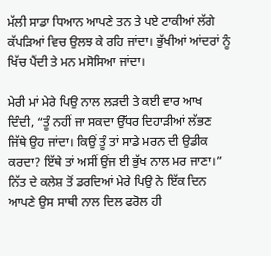ਮੱਲੀ ਸਾਡਾ ਧਿਆਨ ਆਪਣੇ ਤਨ ਤੇ ਪਏ ਟਾਕੀਆਂ ਲੱਗੇ ਕੱਪੜਿਆਂ ਵਿਚ ਉਲਝ ਕੇ ਰਹਿ ਜਾਂਦਾ। ਭੁੱਖੀਆਂ ਆਂਦਰਾਂ ਨੂੰ ਖਿੱਚ ਪੈਂਦੀ ਤੇ ਮਨ ਮਸੋਸਿਆ ਜਾਂਦਾ।

ਮੇਰੀ ਮਾਂ ਮੇਰੇ ਪਿਉ ਨਾਲ ਲੜਦੀ ਤੇ ਕਈ ਵਾਰ ਆਖ ਦਿੰਦੀ, “ਤੂੰ ਨਹੀਂ ਜਾ ਸਕਦਾ ਉੱਧਰ ਦਿਹਾੜੀਆਂ ਲੱਭਣ ਜਿੱਥੇ ਉਹ ਜਾਂਦਾ। ਕਿਉਂ ਤੂੰ ਤਾਂ ਸਾਡੇ ਮਰਨ ਦੀ ਉਡੀਕ ਕਰਦਾ? ਇੱਥੇ ਤਾਂ ਅਸੀਂ ਉਂਜ ਈ ਭੁੱਖ ਨਾਲ ਮਰ ਜਾਣਾ।” ਨਿੱਤ ਦੇ ਕਲੇਸ਼ ਤੋਂ ਡਰਦਿਆਂ ਮੇਰੇ ਪਿਉ ਨੇ ਇੱਕ ਦਿਨ ਆਪਣੇ ਉਸ ਸਾਥੀ ਨਾਲ ਦਿਲ ਫਰੋਲ ਹੀ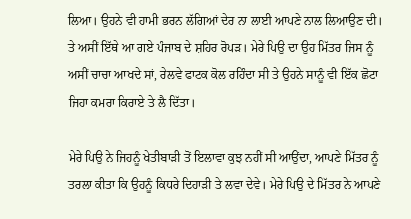ਲਿਆ। ਉਹਨੇ ਵੀ ਹਾਮੀ ਭਰਨ ਲੱਗਿਆਂ ਦੇਰ ਨਾ ਲਾਈ ਆਪਣੇ ਨਾਲ ਲਿਆਉਣ ਦੀ। ਤੇ ਅਸੀਂ ਇੱਥੇ ਆ ਗਏ ਪੰਜਾਬ ਦੇ ਸ਼ਹਿਰ ਰੋਪੜ। ਮੇਰੇ ਪਿਉ ਦਾ ਉਹ ਮਿੱਤਰ ਜਿਸ ਨੂੰ ਅਸੀਂ ਚਾਚਾ ਆਖਦੇ ਸਾਂ, ਰੇਲਵੇ ਫਾਟਕ ਕੋਲ ਰਹਿੰਦਾ ਸੀ ਤੇ ਉਹਨੇ ਸਾਨੂੰ ਵੀ ਇੱਕ ਛੋਟਾ ਜਿਹਾ ਕਮਰਾ ਕਿਰਾਏ ਤੇ ਲੈ ਦਿੱਤਾ।

ਮੇਰੇ ਪਿਉ ਨੇ ਜਿਹਨੂੰ ਖੇਤੀਬਾੜੀ ਤੋਂ ਇਲਾਵਾ ਕੁਝ ਨਹੀਂ ਸੀ ਆਉਂਦਾ, ਆਪਣੇ ਮਿੱਤਰ ਨੂੰ ਤਰਲਾ ਕੀਤਾ ਕਿ ਉਹਨੂੰ ਕਿਧਰੇ ਦਿਹਾੜੀ ਤੇ ਲਵਾ ਦੇਵੇ। ਮੇਰੇ ਪਿਉ ਦੇ ਮਿੱਤਰ ਨੇ ਆਪਣੇ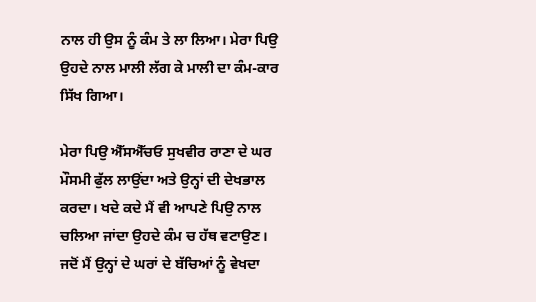ਨਾਲ ਹੀ ਉਸ ਨੂੰ ਕੰਮ ਤੇ ਲਾ ਲਿਆ। ਮੇਰਾ ਪਿਉ ਉਹਦੇ ਨਾਲ ਮਾਲੀ ਲੱਗ ਕੇ ਮਾਲੀ ਦਾ ਕੰਮ-ਕਾਰ ਸਿੱਖ ਗਿਆ।

ਮੇਰਾ ਪਿਉ ਐੱਸਐੱਚਓ ਸੁਖਵੀਰ ਰਾਣਾ ਦੇ ਘਰ ਮੌਸਮੀ ਫੁੱਲ ਲਾਉਂਦਾ ਅਤੇ ਉਨ੍ਹਾਂ ਦੀ ਦੇਖਭਾਲ ਕਰਦਾ। ਖਦੇ ਕਦੇ ਮੈਂ ਵੀ ਆਪਣੇ ਪਿਉ ਨਾਲ ਚਲਿਆ ਜਾਂਦਾ ਉਹਦੇ ਕੰਮ ਚ ਹੱਥ ਵਟਾਉਣ। ਜਦੋਂ ਮੈਂ ਉਨ੍ਹਾਂ ਦੇ ਘਰਾਂ ਦੇ ਬੱਚਿਆਂ ਨੂੰ ਵੇਖਦਾ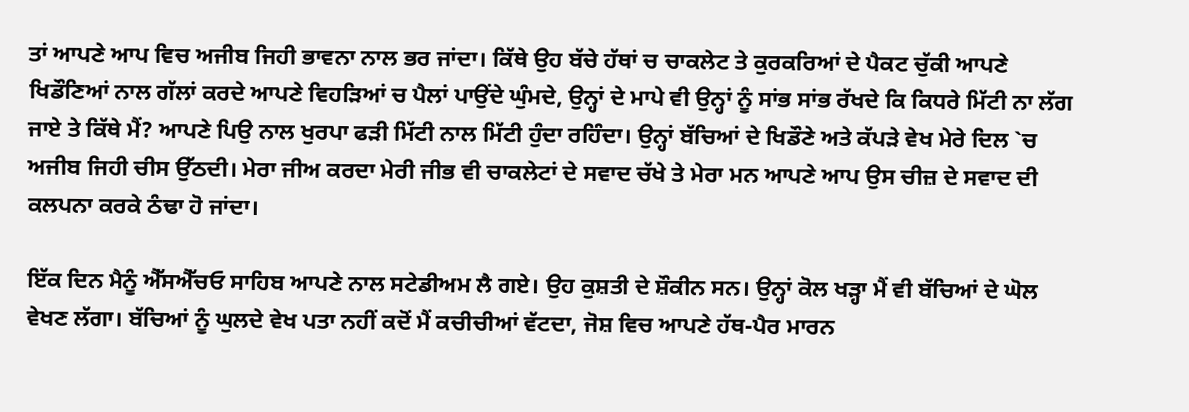ਤਾਂ ਆਪਣੇ ਆਪ ਵਿਚ ਅਜੀਬ ਜਿਹੀ ਭਾਵਨਾ ਨਾਲ ਭਰ ਜਾਂਦਾ। ਕਿੱਥੇ ਉਹ ਬੱਚੇ ਹੱਥਾਂ ਚ ਚਾਕਲੇਟ ਤੇ ਕੁਰਕਰਿਆਂ ਦੇ ਪੈਕਟ ਚੁੱਕੀ ਆਪਣੇ ਖਿਡੌਣਿਆਂ ਨਾਲ ਗੱਲਾਂ ਕਰਦੇ ਆਪਣੇ ਵਿਹੜਿਆਂ ਚ ਪੈਲਾਂ ਪਾਉਂਦੇ ਘੁੰਮਦੇ, ਉਨ੍ਹਾਂ ਦੇ ਮਾਪੇ ਵੀ ਉਨ੍ਹਾਂ ਨੂੰ ਸਾਂਭ ਸਾਂਭ ਰੱਖਦੇ ਕਿ ਕਿਧਰੇ ਮਿੱਟੀ ਨਾ ਲੱਗ ਜਾਏ ਤੇ ਕਿੱਥੇ ਮੈਂ? ਆਪਣੇ ਪਿਉ ਨਾਲ ਖੁਰਪਾ ਫੜੀ ਮਿੱਟੀ ਨਾਲ ਮਿੱਟੀ ਹੁੰਦਾ ਰਹਿੰਦਾ। ਉਨ੍ਹਾਂ ਬੱਚਿਆਂ ਦੇ ਖਿਡੌਣੇ ਅਤੇ ਕੱਪੜੇ ਵੇਖ ਮੇਰੇ ਦਿਲ `ਚ ਅਜੀਬ ਜਿਹੀ ਚੀਸ ਉੱਠਦੀ। ਮੇਰਾ ਜੀਅ ਕਰਦਾ ਮੇਰੀ ਜੀਭ ਵੀ ਚਾਕਲੇਟਾਂ ਦੇ ਸਵਾਦ ਚੱਖੇ ਤੇ ਮੇਰਾ ਮਨ ਆਪਣੇ ਆਪ ਉਸ ਚੀਜ਼ ਦੇ ਸਵਾਦ ਦੀ ਕਲਪਨਾ ਕਰਕੇ ਠੰਢਾ ਹੋ ਜਾਂਦਾ।

ਇੱਕ ਦਿਨ ਮੈਨੂੰ ਐੱਸਐੱਚਓ ਸਾਹਿਬ ਆਪਣੇ ਨਾਲ ਸਟੇਡੀਅਮ ਲੈ ਗਏ। ਉਹ ਕੁਸ਼ਤੀ ਦੇ ਸ਼ੌਕੀਨ ਸਨ। ਉਨ੍ਹਾਂ ਕੋਲ ਖੜ੍ਹਾ ਮੈਂ ਵੀ ਬੱਚਿਆਂ ਦੇ ਘੋਲ ਵੇਖਣ ਲੱਗਾ। ਬੱਚਿਆਂ ਨੂੰ ਘੁਲਦੇ ਵੇਖ ਪਤਾ ਨਹੀਂ ਕਦੋਂ ਮੈਂ ਕਚੀਚੀਆਂ ਵੱਟਦਾ, ਜੋਸ਼ ਵਿਚ ਆਪਣੇ ਹੱਥ-ਪੈਰ ਮਾਰਨ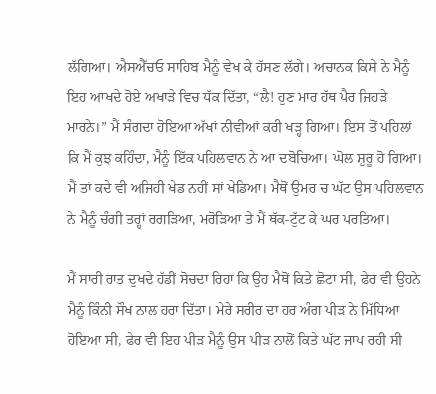ਲੱਗਿਆ। ਐਸਐੱਚਓ ਸਾਹਿਬ ਮੈਨੂੰ ਵੇਖ ਕੇ ਹੱਸਣ ਲੱਗੇ। ਅਚਾਨਕ ਕਿਸੇ ਨੇ ਮੈਨੂੰ ਇਹ ਆਖਦੇ ਹੋਏ ਅਖਾੜੇ ਵਿਚ ਧੱਕ ਦਿੱਤਾ, “ਲੈ! ਹੁਣ ਮਾਰ ਹੱਥ ਪੈਰ ਜਿਹੜੇ ਮਾਰਨੇ।” ਮੈਂ ਸੰਗਦਾ ਹੋਇਆ ਅੱਖਾਂ ਨੀਵੀਆਂ ਕਰੀ ਖੜ੍ਹ ਗਿਆ। ਇਸ ਤੋਂ ਪਹਿਲਾਂ ਕਿ ਮੈਂ ਕੁਝ ਕਹਿੰਦਾ, ਮੈਨੂੰ ਇੱਕ ਪਹਿਲਵਾਨ ਨੇ ਆ ਦਬੋਚਿਆ। ਘੋਲ ਸ਼ੁਰੂ ਹੋ ਗਿਆ। ਮੈਂ ਤਾਂ ਕਦੇ ਵੀ ਅਜਿਹੀ ਖੇਡ ਨਹੀਂ ਸਾਂ ਖੇਡਿਆ। ਮੈਥੋਂ ਉਮਰ ਚ ਘੱਟ ਉਸ ਪਹਿਲਵਾਨ ਨੇ ਮੈਨੂੰ ਚੰਗੀ ਤਰ੍ਹਾਂ ਰਗੜਿਆ, ਮਰੋੜਿਆ ਤੇ ਮੈਂ ਥੱਕ-ਟੁੱਟ ਕੇ ਘਰ ਪਰਤਿਆ।

ਮੈਂ ਸਾਰੀ ਰਾਤ ਦੁਖਦੇ ਹੱਡੀਂ ਸੋਚਦਾ ਰਿਹਾ ਕਿ ਉਹ ਮੈਥੋਂ ਕਿਤੇ ਛੋਟਾ ਸੀ, ਫੇਰ ਵੀ ਉਹਨੇ ਮੈਨੂੰ ਕਿੰਨੀ ਸੌਖ ਨਾਲ ਹਰਾ ਦਿੱਤਾ। ਮੇਰੇ ਸਰੀਰ ਦਾ ਹਰ ਅੰਗ ਪੀੜ ਨੇ ਮਿੱਧਿਆ ਹੋਇਆ ਸੀ, ਫੇਰ ਵੀ ਇਹ ਪੀੜ ਮੈਨੂੰ ਉਸ ਪੀੜ ਨਾਲੋਂ ਕਿਤੇ ਘੱਟ ਜਾਪ ਰਹੀ ਸੀ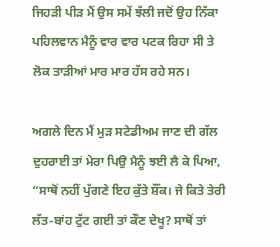ਜਿਹੜੀ ਪੀੜ ਮੈਂ ਉਸ ਸਮੇਂ ਝੱਲੀ ਜਦੋਂ ਉਹ ਨਿੱਕਾ ਪਹਿਲਵਾਨ ਮੈਨੂੰ ਵਾਰ ਵਾਰ ਪਟਕ ਰਿਹਾ ਸੀ ਤੇ ਲੋਕ ਤਾੜੀਆਂ ਮਾਰ ਮਾਰ ਹੱਸ ਰਹੇ ਸਨ।

ਅਗਲੇ ਦਿਨ ਮੈਂ ਮੁੜ ਸਟੇਡੀਅਮ ਜਾਣ ਦੀ ਗੱਲ ਦੁਹਰਾਈ ਤਾਂ ਮੇਰਾ ਪਿਉ ਮੈਨੂੰ ਝਈ ਲੈ ਕੇ ਪਿਆ, “ਸਾਥੋਂ ਨਹੀਂ ਪੁੱਗਣੇ ਇਹ ਕੁੱਤੇ ਸ਼ੌਂਕ। ਜੇ ਕਿਤੇ ਤੇਰੀ ਲੱਤ-ਬਾਂਹ ਟੁੱਟ ਗਈ ਤਾਂ ਕੌਣ ਦੇਖੂ? ਸਾਥੋਂ ਤਾਂ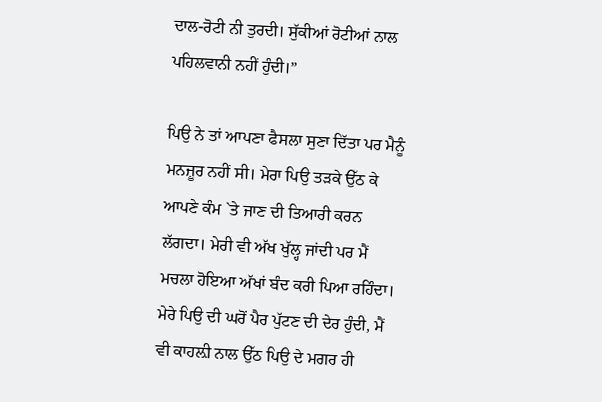ਦਾਲ-ਰੋਟੀ ਨੀ ਤੁਰਦੀ। ਸੁੱਕੀਆਂ ਰੋਟੀਆਂ ਨਾਲ ਪਹਿਲਵਾਨੀ ਨਹੀਂ ਹੁੰਦੀ।”

ਪਿਉ ਨੇ ਤਾਂ ਆਪਣਾ ਫੈਸਲਾ ਸੁਣਾ ਦਿੱਤਾ ਪਰ ਮੈਨੂੰ ਮਨਜ਼ੂਰ ਨਹੀਂ ਸੀ। ਮੇਰਾ ਪਿਉ ਤੜਕੇ ਉੱਠ ਕੇ ਆਪਣੇ ਕੰਮ `ਤੇ ਜਾਣ ਦੀ ਤਿਆਰੀ ਕਰਨ ਲੱਗਦਾ। ਮੇਰੀ ਵੀ ਅੱਖ ਖੁੱਲ੍ਹ ਜਾਂਦੀ ਪਰ ਮੈਂ ਮਚਲਾ ਹੋਇਆ ਅੱਖਾਂ ਬੰਦ ਕਰੀ ਪਿਆ ਰਹਿੰਦਾ। ਮੇਰੇ ਪਿਉ ਦੀ ਘਰੋਂ ਪੈਰ ਪੁੱਟਣ ਦੀ ਦੇਰ ਹੁੰਦੀ, ਮੈਂ ਵੀ ਕਾਹਲ਼ੀ ਨਾਲ ਉੱਠ ਪਿਉ ਦੇ ਮਗਰ ਹੀ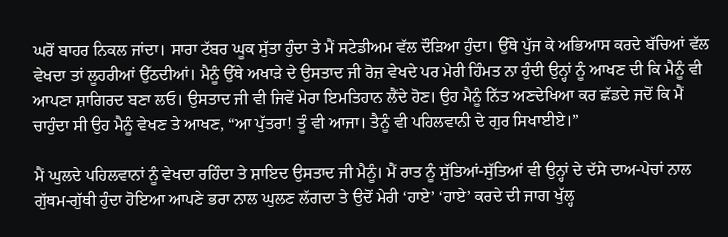ਘਰੋਂ ਬਾਹਰ ਨਿਕਲ ਜਾਂਦਾ। ਸਾਰਾ ਟੱਬਰ ਘੂਕ ਸੁੱਤਾ ਹੁੰਦਾ ਤੇ ਮੈਂ ਸਟੇਡੀਅਮ ਵੱਲ ਦੌੜਿਆ ਹੁੰਦਾ। ਉੱਥੇ ਪੁੱਜ ਕੇ ਅਭਿਆਸ ਕਰਦੇ ਬੱਚਿਆਂ ਵੱਲ ਵੇਖਦਾ ਤਾਂ ਲੂਹਰੀਆਂ ਉੱਠਦੀਆਂ। ਮੈਨੂੰ ਉੱਥੇ ਅਖਾੜੇ ਦੇ ਉਸਤਾਦ ਜੀ ਰੋਜ਼ ਵੇਖਦੇ ਪਰ ਮੇਰੀ ਹਿੰਮਤ ਨਾ ਹੁੰਦੀ ਉਨ੍ਹਾਂ ਨੂੰ ਆਖਣ ਦੀ ਕਿ ਮੈਨੂੰ ਵੀ ਆਪਣਾ ਸ਼ਾਗਿਰਦ ਬਣਾ ਲਓ। ਉਸਤਾਦ ਜੀ ਵੀ ਜਿਵੇਂ ਮੇਰਾ ਇਮਤਿਹਾਨ ਲੈਂਦੇ ਹੋਣ। ਉਹ ਮੈਨੂੰ ਨਿੱਤ ਅਣਦੇਖਿਆ ਕਰ ਛੱਡਦੇ ਜਦੋਂ ਕਿ ਮੈਂ ਚਾਹੁੰਦਾ ਸੀ ਉਹ ਮੈਨੂੰ ਵੇਖਣ ਤੇ ਆਖਣ, “ਆ ਪੁੱਤਰਾ! ਤੂੰ ਵੀ ਆਜਾ। ਤੈਨੂੰ ਵੀ ਪਹਿਲਵਾਨੀ ਦੇ ਗੁਰ ਸਿਖਾਈਏ।”

ਮੈਂ ਘੁਲਦੇ ਪਹਿਲਵਾਨਾਂ ਨੂੰ ਵੇਖਦਾ ਰਹਿੰਦਾ ਤੇ ਸ਼ਾਇਦ ਉਸਤਾਦ ਜੀ ਮੈਨੂੰ। ਮੈਂ ਰਾਤ ਨੂੰ ਸੁੱਤਿਆਂ-ਸੁੱਤਿਆਂ ਵੀ ਉਨ੍ਹਾਂ ਦੇ ਦੱਸੇ ਦਾਅ-ਪੇਚਾਂ ਨਾਲ ਗੁੱਥਮ-ਗੁੱਥੀ ਹੁੰਦਾ ਹੋਇਆ ਆਪਣੇ ਭਰਾ ਨਾਲ ਘੁਲਣ ਲੱਗਦਾ ਤੇ ਉਦੋਂ ਮੇਰੀ ‘ਹਾਏ’ ‘ਹਾਏ’ ਕਰਦੇ ਦੀ ਜਾਗ ਖੁੱਲ੍ਹ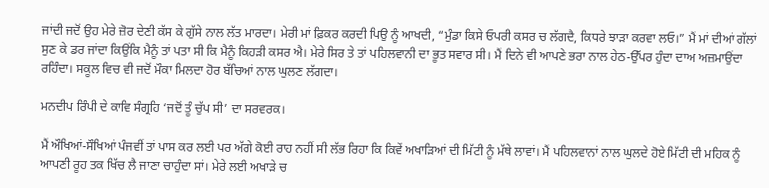ਜਾਂਦੀ ਜਦੋਂ ਉਹ ਮੇਰੇ ਜ਼ੋਰ ਦੇਣੀ ਕੱਸ ਕੇ ਗੁੱਸੇ ਨਾਲ ਲੱਤ ਮਾਰਦਾ। ਮੇਰੀ ਮਾਂ ਫ਼ਿਕਰ ਕਰਦੀ ਪਿਉ ਨੂੰ ਆਖਦੀ, “ਮੁੰਡਾ ਕਿਸੇ ਓਪਰੀ ਕਸਰ ਚ ਲੱਗਦੈ, ਕਿਧਰੇ ਝਾੜਾ ਕਰਵਾ ਲਓ।” ਮੈਂ ਮਾਂ ਦੀਆਂ ਗੱਲਾਂ ਸੁਣ ਕੇ ਡਰ ਜਾਂਦਾ ਕਿਉਂਕਿ ਮੈਨੂੰ ਤਾਂ ਪਤਾ ਸੀ ਕਿ ਮੈਨੂੰ ਕਿਹੜੀ ਕਸਰ ਐ। ਮੇਰੇ ਸਿਰ ਤੇ ਤਾਂ ਪਹਿਲਵਾਨੀ ਦਾ ਭੂਤ ਸਵਾਰ ਸੀ। ਮੈਂ ਦਿਨੇ ਵੀ ਆਪਣੇ ਭਰਾ ਨਾਲ ਹੇਠ-ਉੱਪਰ ਹੁੰਦਾ ਦਾਅ ਅਜ਼ਮਾਉਂਦਾ ਰਹਿੰਦਾ। ਸਕੂਲ ਵਿਚ ਵੀ ਜਦੋਂ ਮੌਕਾ ਮਿਲਦਾ ਹੋਰ ਬੱਚਿਆਂ ਨਾਲ ਘੁਲਣ ਲੱਗਦਾ।

ਮਨਦੀਪ ਰਿੰਪੀ ਦੇ ਕਾਵਿ ਸੰਗ੍ਰਹਿ ‘ਜਦੋਂ ਤੂੰ ਚੁੱਪ ਸੀ’ ਦਾ ਸਰਵਰਕ।

ਮੈਂ ਔਖਿਆਂ-ਸੌਖਿਆਂ ਪੰਜਵੀਂ ਤਾਂ ਪਾਸ ਕਰ ਲਈ ਪਰ ਅੱਗੇ ਕੋਈ ਰਾਹ ਨਹੀਂ ਸੀ ਲੱਭ ਰਿਹਾ ਕਿ ਕਿਵੇਂ ਅਖਾੜਿਆਂ ਦੀ ਮਿੱਟੀ ਨੂੰ ਮੱਥੇ ਲਾਵਾਂ। ਮੈਂ ਪਹਿਲਵਾਨਾਂ ਨਾਲ ਘੁਲਦੇ ਹੋਏ ਮਿੱਟੀ ਦੀ ਮਹਿਕ ਨੂੰ ਆਪਣੀ ਰੂਹ ਤਕ ਖਿੱਚ ਲੈ ਜਾਣਾ ਚਾਹੁੰਦਾ ਸਾਂ। ਮੇਰੇ ਲਈ ਅਖਾੜੇ ਚ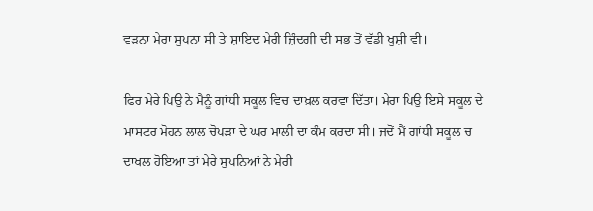ਵੜਨਾ ਮੇਰਾ ਸੁਪਨਾ ਸੀ ਤੇ ਸ਼ਾਇਦ ਮੇਰੀ ਜ਼ਿੰਦਗੀ ਦੀ ਸਭ ਤੋਂ ਵੱਡੀ ਖੁਸ਼ੀ ਵੀ।

ਫਿਰ ਮੇਰੇ ਪਿਉ ਨੇ ਮੈਨੂੰ ਗਾਂਧੀ ਸਕੂਲ ਵਿਚ ਦਾਖ਼ਲ ਕਰਵਾ ਦਿੱਤਾ। ਮੇਰਾ ਪਿਉ ਇਸੇ ਸਕੂਲ ਦੇ ਮਾਸਟਰ ਮੋਹਨ ਲਾਲ ਚੋਪੜਾ ਦੇ ਘਰ ਮਾਲੀ ਦਾ ਕੰਮ ਕਰਦਾ ਸੀ। ਜਦੋਂ ਮੈਂ ਗਾਂਧੀ ਸਕੂਲ ਚ ਦਾਖਲ ਹੋਇਆ ਤਾਂ ਮੇਰੇ ਸੁਪਨਿਆਂ ਨੇ ਮੇਰੀ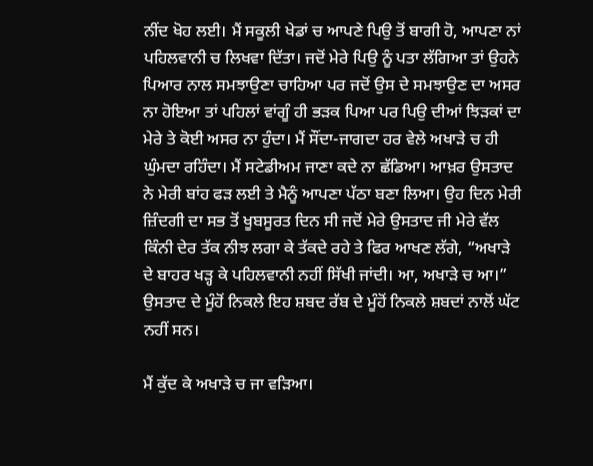ਨੀਂਦ ਖੋਹ ਲਈ। ਮੈਂ ਸਕੂਲੀ ਖੇਡਾਂ ਚ ਆਪਣੇ ਪਿਉ ਤੋਂ ਬਾਗੀ ਹੋ, ਆਪਣਾ ਨਾਂ ਪਹਿਲਵਾਨੀ ਚ ਲਿਖਵਾ ਦਿੱਤਾ। ਜਦੋਂ ਮੇਰੇ ਪਿਉ ਨੂੰ ਪਤਾ ਲੱਗਿਆ ਤਾਂ ਉਹਨੇ ਪਿਆਰ ਨਾਲ ਸਮਝਾਉਣਾ ਚਾਹਿਆ ਪਰ ਜਦੋਂ ਉਸ ਦੇ ਸਮਝਾਉਣ ਦਾ ਅਸਰ ਨਾ ਹੋਇਆ ਤਾਂ ਪਹਿਲਾਂ ਵਾਂਗੂੰ ਹੀ ਭੜਕ ਪਿਆ ਪਰ ਪਿਉ ਦੀਆਂ ਝਿੜਕਾਂ ਦਾ ਮੇਰੇ ਤੇ ਕੋਈ ਅਸਰ ਨਾ ਹੁੰਦਾ। ਮੈਂ ਸੌਂਦਾ-ਜਾਗਦਾ ਹਰ ਵੇਲੇ ਅਖਾੜੇ ਚ ਹੀ ਘੁੰਮਦਾ ਰਹਿੰਦਾ। ਮੈਂ ਸਟੇਡੀਅਮ ਜਾਣਾ ਕਦੇ ਨਾ ਛੱਡਿਆ। ਆਖ਼ਰ ਉਸਤਾਦ ਨੇ ਮੇਰੀ ਬਾਂਹ ਫੜ ਲਈ ਤੇ ਮੈਨੂੰ ਆਪਣਾ ਪੱਠਾ ਬਣਾ ਲਿਆ। ਉਹ ਦਿਨ ਮੇਰੀ ਜ਼ਿੰਦਗੀ ਦਾ ਸਭ ਤੋਂ ਖੂਬਸੂਰਤ ਦਿਨ ਸੀ ਜਦੋਂ ਮੇਰੇ ਉਸਤਾਦ ਜੀ ਮੇਰੇ ਵੱਲ ਕਿੰਨੀ ਦੇਰ ਤੱਕ ਨੀਝ ਲਗਾ ਕੇ ਤੱਕਦੇ ਰਹੇ ਤੇ ਫਿਰ ਆਖਣ ਲੱਗੇ, “ਅਖਾੜੇ ਦੇ ਬਾਹਰ ਖੜ੍ਹ ਕੇ ਪਹਿਲਵਾਨੀ ਨਹੀਂ ਸਿੱਖੀ ਜਾਂਦੀ। ਆ, ਅਖਾੜੇ ਚ ਆ।” ਉਸਤਾਦ ਦੇ ਮੂੰਹੋਂ ਨਿਕਲੇ ਇਹ ਸ਼ਬਦ ਰੱਬ ਦੇ ਮੂੰਹੋਂ ਨਿਕਲੇ ਸ਼ਬਦਾਂ ਨਾਲੋਂ ਘੱਟ ਨਹੀਂ ਸਨ।

ਮੈਂ ਕੁੱਦ ਕੇ ਅਖਾੜੇ ਚ ਜਾ ਵੜਿਆ।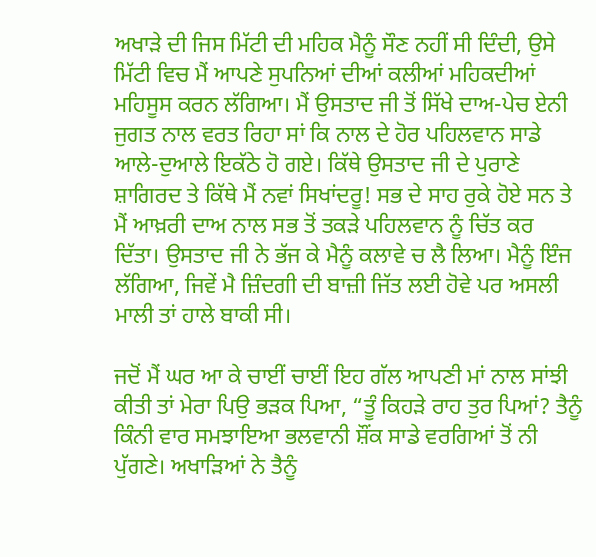ਅਖਾੜੇ ਦੀ ਜਿਸ ਮਿੱਟੀ ਦੀ ਮਹਿਕ ਮੈਨੂੰ ਸੌਣ ਨਹੀਂ ਸੀ ਦਿੰਦੀ, ਉਸੇ ਮਿੱਟੀ ਵਿਚ ਮੈਂ ਆਪਣੇ ਸੁਪਨਿਆਂ ਦੀਆਂ ਕਲੀਆਂ ਮਹਿਕਦੀਆਂ ਮਹਿਸੂਸ ਕਰਨ ਲੱਗਿਆ। ਮੈਂ ਉਸਤਾਦ ਜੀ ਤੋਂ ਸਿੱਖੇ ਦਾਅ-ਪੇਚ ਏਨੀ ਜੁਗਤ ਨਾਲ ਵਰਤ ਰਿਹਾ ਸਾਂ ਕਿ ਨਾਲ ਦੇ ਹੋਰ ਪਹਿਲਵਾਨ ਸਾਡੇ ਆਲੇ-ਦੁਆਲੇ ਇਕੱਠੇ ਹੋ ਗਏ। ਕਿੱਥੇ ਉਸਤਾਦ ਜੀ ਦੇ ਪੁਰਾਣੇ ਸ਼ਾਗਿਰਦ ਤੇ ਕਿੱਥੇ ਮੈਂ ਨਵਾਂ ਸਿਖਾਂਦਰੂ! ਸਭ ਦੇ ਸਾਹ ਰੁਕੇ ਹੋਏ ਸਨ ਤੇ ਮੈਂ ਆਖ਼ਰੀ ਦਾਅ ਨਾਲ ਸਭ ਤੋਂ ਤਕੜੇ ਪਹਿਲਵਾਨ ਨੂੰ ਚਿੱਤ ਕਰ ਦਿੱਤਾ। ਉਸਤਾਦ ਜੀ ਨੇ ਭੱਜ ਕੇ ਮੈਨੂੰ ਕਲਾਵੇ ਚ ਲੈ ਲਿਆ। ਮੈਨੂੰ ਇੰਜ ਲੱਗਿਆ, ਜਿਵੇਂ ਮੈ ਜ਼ਿੰਦਗੀ ਦੀ ਬਾਜ਼ੀ ਜਿੱਤ ਲਈ ਹੋਵੇ ਪਰ ਅਸਲੀ ਮਾਲੀ ਤਾਂ ਹਾਲੇ ਬਾਕੀ ਸੀ।

ਜਦੋਂ ਮੈਂ ਘਰ ਆ ਕੇ ਚਾਈਂ ਚਾਈਂ ਇਹ ਗੱਲ ਆਪਣੀ ਮਾਂ ਨਾਲ ਸਾਂਝੀ ਕੀਤੀ ਤਾਂ ਮੇਰਾ ਪਿਉ ਭੜਕ ਪਿਆ, “ਤੂੰ ਕਿਹੜੇ ਰਾਹ ਤੁਰ ਪਿਆਂ? ਤੈਨੂੰ ਕਿੰਨੀ ਵਾਰ ਸਮਝਾਇਆ ਭਲਵਾਨੀ ਸ਼ੌਂਕ ਸਾਡੇ ਵਰਗਿਆਂ ਤੋਂ ਨੀ ਪੁੱਗਣੇ। ਅਖਾੜਿਆਂ ਨੇ ਤੈਨੂੰ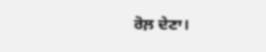ਰੋਲ਼ ਦੇਣਾ।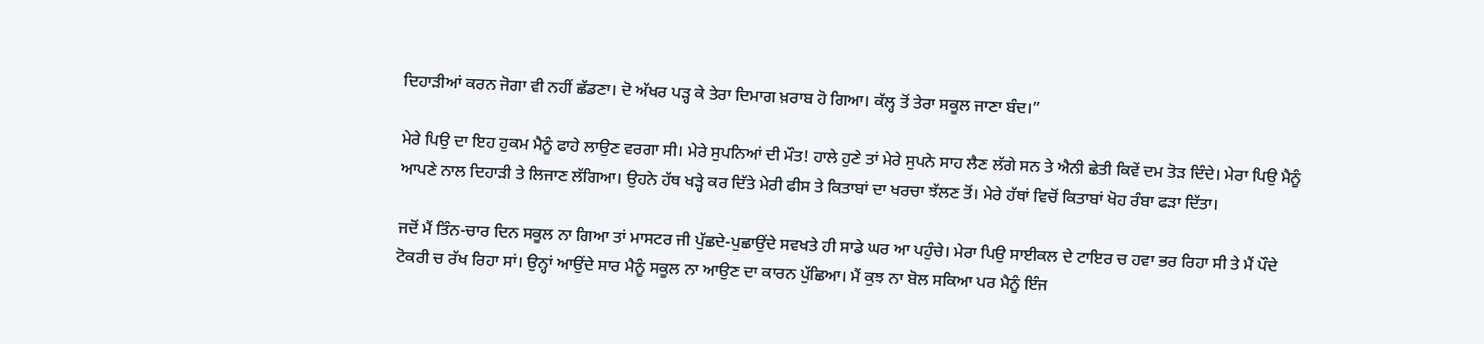ਦਿਹਾੜੀਆਂ ਕਰਨ ਜੋਗਾ ਵੀ ਨਹੀਂ ਛੱਡਣਾ। ਦੋ ਅੱਖਰ ਪੜ੍ਹ ਕੇ ਤੇਰਾ ਦਿਮਾਗ ਖ਼ਰਾਬ ਹੋ ਗਿਆ। ਕੱਲ੍ਹ ਤੋਂ ਤੇਰਾ ਸਕੂਲ ਜਾਣਾ ਬੰਦ।”

ਮੇਰੇ ਪਿਉ ਦਾ ਇਹ ਹੁਕਮ ਮੈਨੂੰ ਫਾਹੇ ਲਾਉਣ ਵਰਗਾ ਸੀ। ਮੇਰੇ ਸੁਪਨਿਆਂ ਦੀ ਮੌਤ! ਹਾਲੇ ਹੁਣੇ ਤਾਂ ਮੇਰੇ ਸੁਪਨੇ ਸਾਹ ਲੈਣ ਲੱਗੇ ਸਨ ਤੇ ਐਨੀ ਛੇਤੀ ਕਿਵੇਂ ਦਮ ਤੋੜ ਦਿੰਦੇ। ਮੇਰਾ ਪਿਉ ਮੈਨੂੰ ਆਪਣੇ ਨਾਲ ਦਿਹਾੜੀ ਤੇ ਲਿਜਾਣ ਲੱਗਿਆ। ਉਹਨੇ ਹੱਥ ਖੜ੍ਹੇ ਕਰ ਦਿੱਤੇ ਮੇਰੀ ਫੀਸ ਤੇ ਕਿਤਾਬਾਂ ਦਾ ਖਰਚਾ ਝੱਲਣ ਤੋਂ। ਮੇਰੇ ਹੱਥਾਂ ਵਿਚੋਂ ਕਿਤਾਬਾਂ ਖੋਹ ਰੰਬਾ ਫੜਾ ਦਿੱਤਾ।

ਜਦੋਂ ਮੈਂ ਤਿੰਨ-ਚਾਰ ਦਿਨ ਸਕੂਲ ਨਾ ਗਿਆ ਤਾਂ ਮਾਸਟਰ ਜੀ ਪੁੱਛਦੇ-ਪੁਛਾਉਂਦੇ ਸਵਖਤੇ ਹੀ ਸਾਡੇ ਘਰ ਆ ਪਹੁੰਚੇ। ਮੇਰਾ ਪਿਉ ਸਾਈਕਲ ਦੇ ਟਾਇਰ ਚ ਹਵਾ ਭਰ ਰਿਹਾ ਸੀ ਤੇ ਮੈਂ ਪੌਦੇ ਟੋਕਰੀ ਚ ਰੱਖ ਰਿਹਾ ਸਾਂ। ਉਨ੍ਹਾਂ ਆਉਂਦੇ ਸਾਰ ਮੈਨੂੰ ਸਕੂਲ ਨਾ ਆਉਣ ਦਾ ਕਾਰਨ ਪੁੱਛਿਆ। ਮੈਂ ਕੁਝ ਨਾ ਬੋਲ ਸਕਿਆ ਪਰ ਮੈਨੂੰ ਇੰਜ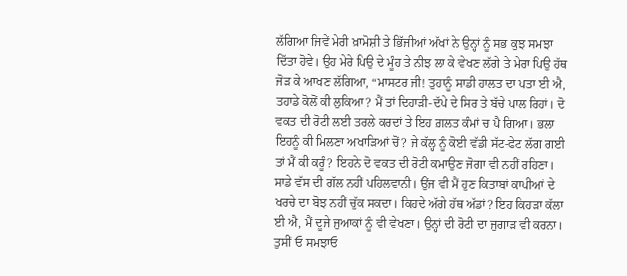ਲੱਗਿਆ ਜਿਵੇਂ ਮੇਰੀ ਖ਼ਾਮੋਸ਼ੀ ਤੇ ਭਿੱਜੀਆਂ ਅੱਖਾਂ ਨੇ ਉਨ੍ਹਾਂ ਨੂੰ ਸਭ ਕੁਝ ਸਮਝਾ ਦਿੱਤਾ ਹੋਵੇ। ਉਹ ਮੇਰੇ ਪਿਉ ਦੇ ਮੂੰਹ ਤੇ ਨੀਝ ਲਾ ਕੇ ਵੇਖਣ ਲੱਗੇ ਤੇ ਮੇਰਾ ਪਿਉ ਹੱਥ ਜੋੜ ਕੇ ਆਖਣ ਲੱਗਿਆ, “ਮਾਸਟਰ ਜੀ! ਤੁਹਾਨੂੰ ਸਾਡੀ ਹਾਲਤ ਦਾ ਪਤਾ ਈ ਐ, ਤਹਾਡੇ ਕੋਲੋਂ ਕੀ ਲੁਕਿਆ? ਮੈਂ ਤਾਂ ਦਿਹਾੜੀ-ਦੱਪੇ ਦੇ ਸਿਰ ਤੇ ਬੱਚੇ ਪਾਲ ਰਿਹਾਂ। ਦੋ ਵਕਤ ਦੀ ਰੋਟੀ ਲਈ ਤਰਲੇ ਕਰਦਾਂ ਤੇ ਇਹ ਗ਼ਲਤ ਕੰਮਾਂ ਚ ਪੈ ਗਿਆ। ਭਲਾ ਇਹਨੂੰ ਕੀ ਮਿਲਣਾ ਅਖਾੜਿਆਂ ਚੋਂ? ਜੇ ਕੱਲ੍ਹ ਨੂੰ ਕੋਈ ਵੱਡੀ ਸੱਟ-ਫੇਟ ਲੱਗ ਗਈ ਤਾਂ ਮੈਂ ਕੀ ਕਰੂੰ? ਇਹਨੇ ਦੋ ਵਕਤ ਦੀ ਰੋਟੀ ਕਮਾਉਣ ਜੋਗਾ ਵੀ ਨਹੀਂ ਰਹਿਣਾ। ਸਾਡੇ ਵੱਸ ਦੀ ਗੱਲ ਨਹੀਂ ਪਹਿਲਵਾਨੀ। ਉਂਜ ਵੀ ਮੈਂ ਹੁਣ ਕਿਤਾਬਾਂ ਕਾਪੀਆਂ ਦੇ ਖਰਚੇ ਦਾ ਬੋਝ ਨਹੀਂ ਚੁੱਕ ਸਕਦਾ। ਕਿਹਦੇ ਅੱਗੇ ਹੱਥ ਅੱਡਾਂ? ਇਹ ਕਿਹੜਾ ਕੱਲਾ ਈ ਐ, ਮੈਂ ਦੂਜੇ ਜੁਆਕਾਂ ਨੂੰ ਵੀ ਵੇਖਣਾ। ਉਨ੍ਹਾਂ ਦੀ ਰੋਟੀ ਦਾ ਜੁਗਾੜ ਵੀ ਕਰਨਾ। ਤੁਸੀਂ ਓ ਸਮਝਾਓ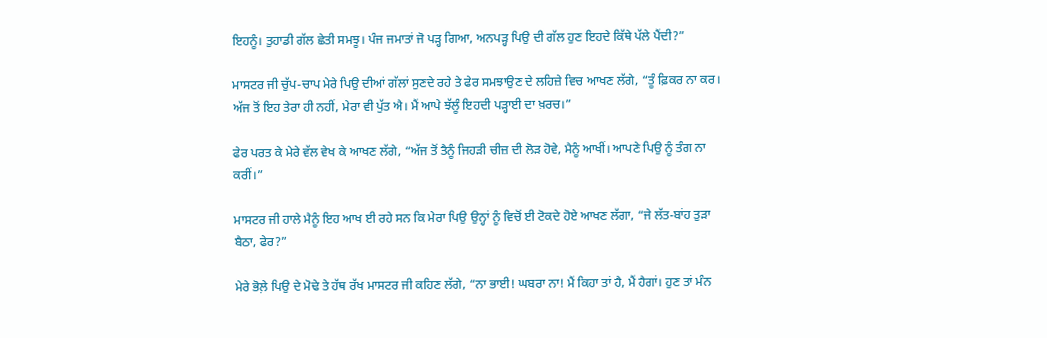ਇਹਨੂੰ। ਤੁਹਾਡੀ ਗੱਲ ਛੇਤੀ ਸਮਝੂ। ਪੰਜ ਜਮਾਤਾਂ ਜੋ ਪੜ੍ਹ ਗਿਆ, ਅਨਪੜ੍ਹ ਪਿਉ ਦੀ ਗੱਲ ਹੁਣ ਇਹਦੇ ਕਿੱਥੇ ਪੱਲੇ ਪੈਂਦੀ?”

ਮਾਸਟਰ ਜੀ ਚੁੱਪ-ਚਾਪ ਮੇਰੇ ਪਿਉ ਦੀਆਂ ਗੱਲਾਂ ਸੁਣਦੇ ਰਹੇ ਤੇ ਫੇਰ ਸਮਝਾਉਣ ਦੇ ਲਹਿਜ਼ੇ ਵਿਚ ਆਖਣ ਲੱਗੇ, “ਤੂੰ ਫ਼ਿਕਰ ਨਾ ਕਰ। ਅੱਜ ਤੋਂ ਇਹ ਤੇਰਾ ਹੀ ਨਹੀਂ, ਮੇਰਾ ਵੀ ਪੁੱਤ ਐ। ਮੈਂ ਆਪੇ ਝੱਲੂੰ ਇਹਦੀ ਪੜ੍ਹਾਈ ਦਾ ਖ਼ਰਚ।”

ਫੇਰ ਪਰਤ ਕੇ ਮੇਰੇ ਵੱਲ ਵੇਖ ਕੇ ਆਖਣ ਲੱਗੇ, “ਅੱਜ ਤੋਂ ਤੈਨੂੰ ਜਿਹੜੀ ਚੀਜ਼ ਦੀ ਲੋੜ ਹੋਵੇ, ਮੈਨੂੰ ਆਖੀਂ। ਆਪਣੇ ਪਿਉ ਨੂੰ ਤੰਗ ਨਾ ਕਰੀਂ।”

ਮਾਸਟਰ ਜੀ ਹਾਲੇ ਮੈਨੂੰ ਇਹ ਆਖ ਈ ਰਹੇ ਸਨ ਕਿ ਮੇਰਾ ਪਿਉ ਉਨ੍ਹਾਂ ਨੂੰ ਵਿਚੋਂ ਈ ਟੋਕਦੇ ਹੋਏ ਆਖਣ ਲੱਗਾ, “ਜੇ ਲੱਤ-ਬਾਂਹ ਤੁੜਾ ਬੈਠਾ, ਫੇਰ?”

ਮੇਰੇ ਭੋਲ਼ੇ ਪਿਉ ਦੇ ਮੋਢੇ ਤੇ ਹੱਥ ਰੱਖ ਮਾਸਟਰ ਜੀ ਕਹਿਣ ਲੱਗੇ, “ਨਾ ਭਾਈ! ਘਬਰਾ ਨਾ! ਮੈਂ ਕਿਹਾ ਤਾਂ ਹੈ, ਮੈਂ ਹੈਗਾਂ। ਹੁਣ ਤਾਂ ਮੰਨ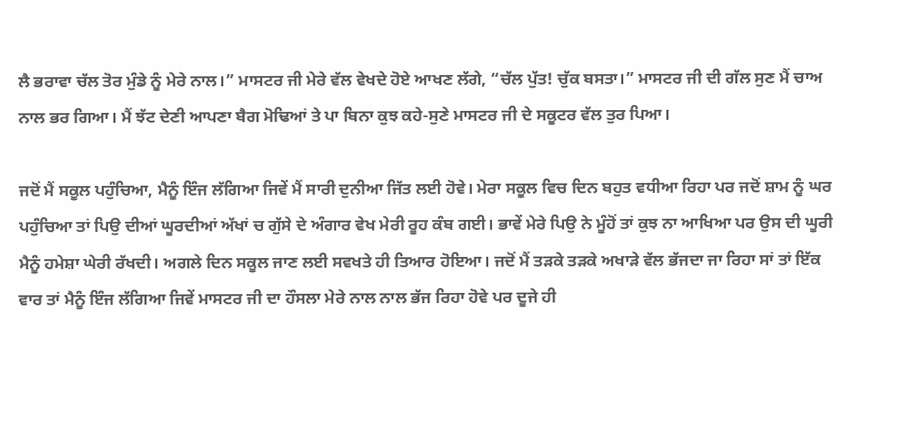ਲੈ ਭਰਾਵਾ ਚੱਲ ਤੋਰ ਮੁੰਡੇ ਨੂੰ ਮੇਰੇ ਨਾਲ।” ਮਾਸਟਰ ਜੀ ਮੇਰੇ ਵੱਲ ਵੇਖਦੇ ਹੋਏ ਆਖਣ ਲੱਗੇ, “ਚੱਲ ਪੁੱਤ! ਚੁੱਕ ਬਸਤਾ।” ਮਾਸਟਰ ਜੀ ਦੀ ਗੱਲ ਸੁਣ ਮੈਂ ਚਾਅ ਨਾਲ ਭਰ ਗਿਆ। ਮੈਂ ਝੱਟ ਦੇਣੀ ਆਪਣਾ ਬੈਗ ਮੋਢਿਆਂ ਤੇ ਪਾ ਬਿਨਾ ਕੁਝ ਕਹੇ-ਸੁਣੇ ਮਾਸਟਰ ਜੀ ਦੇ ਸਕੂਟਰ ਵੱਲ ਤੁਰ ਪਿਆ।

ਜਦੋਂ ਮੈਂ ਸਕੂਲ ਪਹੁੰਚਿਆ, ਮੈਨੂੰ ਇੰਜ ਲੱਗਿਆ ਜਿਵੇਂ ਮੈਂ ਸਾਰੀ ਦੁਨੀਆ ਜਿੱਤ ਲਈ ਹੋਵੇ। ਮੇਰਾ ਸਕੂਲ ਵਿਚ ਦਿਨ ਬਹੁਤ ਵਧੀਆ ਰਿਹਾ ਪਰ ਜਦੋਂ ਸ਼ਾਮ ਨੂੰ ਘਰ ਪਹੁੰਚਿਆ ਤਾਂ ਪਿਉ ਦੀਆਂ ਘੂਰਦੀਆਂ ਅੱਖਾਂ ਚ ਗੁੱਸੇ ਦੇ ਅੰਗਾਰ ਵੇਖ ਮੇਰੀ ਰੂਹ ਕੰਬ ਗਈ। ਭਾਵੇਂ ਮੇਰੇ ਪਿਉ ਨੇ ਮੂੰਹੋਂ ਤਾਂ ਕੁਝ ਨਾ ਆਖਿਆ ਪਰ ਉਸ ਦੀ ਘੂਰੀ ਮੈਨੂੰ ਹਮੇਸ਼ਾ ਘੇਰੀ ਰੱਖਦੀ। ਅਗਲੇ ਦਿਨ ਸਕੂਲ ਜਾਣ ਲਈ ਸਵਖਤੇ ਹੀ ਤਿਆਰ ਹੋਇਆ। ਜਦੋਂ ਮੈਂ ਤੜਕੇ ਤੜਕੇ ਅਖਾੜੇ ਵੱਲ ਭੱਜਦਾ ਜਾ ਰਿਹਾ ਸਾਂ ਤਾਂ ਇੱਕ ਵਾਰ ਤਾਂ ਮੈਨੂੰ ਇੰਜ ਲੱਗਿਆ ਜਿਵੇਂ ਮਾਸਟਰ ਜੀ ਦਾ ਹੌਸਲਾ ਮੇਰੇ ਨਾਲ ਨਾਲ ਭੱਜ ਰਿਹਾ ਹੋਵੇ ਪਰ ਦੂਜੇ ਹੀ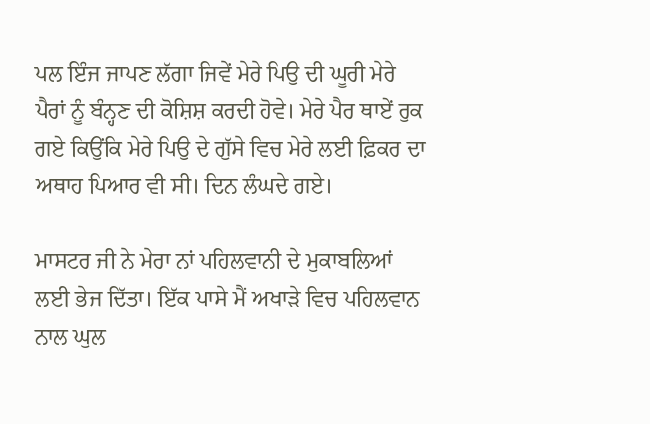ਪਲ ਇੰਜ ਜਾਪਣ ਲੱਗਾ ਜਿਵੇਂ ਮੇਰੇ ਪਿਉ ਦੀ ਘੂਰੀ ਮੇਰੇ ਪੈਰਾਂ ਨੂੰ ਬੰਨ੍ਹਣ ਦੀ ਕੋਸ਼ਿਸ਼ ਕਰਦੀ ਹੋਵੇ। ਮੇਰੇ ਪੈਰ ਥਾਏਂ ਰੁਕ ਗਏ ਕਿਉਂਕਿ ਮੇਰੇ ਪਿਉ ਦੇ ਗੁੱਸੇ ਵਿਚ ਮੇਰੇ ਲਈ ਫ਼ਿਕਰ ਦਾ ਅਥਾਹ ਪਿਆਰ ਵੀ ਸੀ। ਦਿਨ ਲੰਘਦੇ ਗਏ।

ਮਾਸਟਰ ਜੀ ਨੇ ਮੇਰਾ ਨਾਂ ਪਹਿਲਵਾਨੀ ਦੇ ਮੁਕਾਬਲਿਆਂ ਲਈ ਭੇਜ ਦਿੱਤਾ। ਇੱਕ ਪਾਸੇ ਮੈਂ ਅਖਾੜੇ ਵਿਚ ਪਹਿਲਵਾਨ ਨਾਲ ਘੁਲ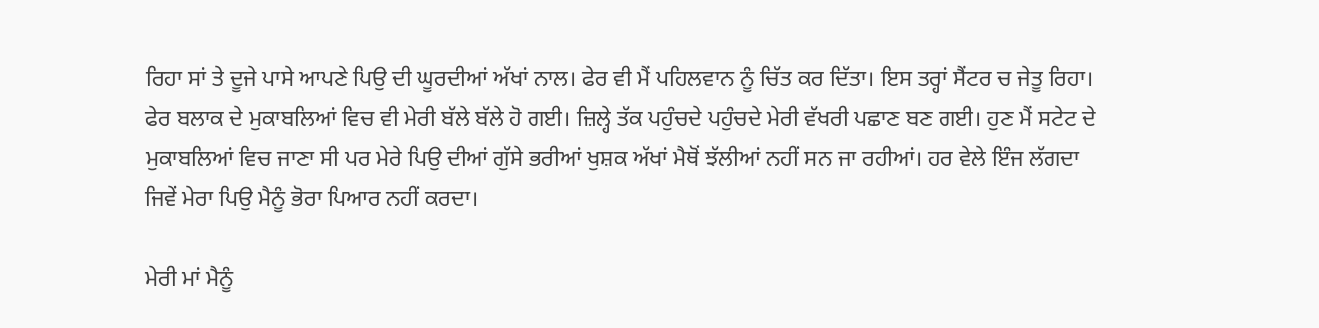ਰਿਹਾ ਸਾਂ ਤੇ ਦੂਜੇ ਪਾਸੇ ਆਪਣੇ ਪਿਉ ਦੀ ਘੂਰਦੀਆਂ ਅੱਖਾਂ ਨਾਲ। ਫੇਰ ਵੀ ਮੈਂ ਪਹਿਲਵਾਨ ਨੂੰ ਚਿੱਤ ਕਰ ਦਿੱਤਾ। ਇਸ ਤਰ੍ਹਾਂ ਸੈਂਟਰ ਚ ਜੇਤੂ ਰਿਹਾ। ਫੇਰ ਬਲਾਕ ਦੇ ਮੁਕਾਬਲਿਆਂ ਵਿਚ ਵੀ ਮੇਰੀ ਬੱਲੇ ਬੱਲੇ ਹੋ ਗਈ। ਜ਼ਿਲ੍ਹੇ ਤੱਕ ਪਹੁੰਚਦੇ ਪਹੁੰਚਦੇ ਮੇਰੀ ਵੱਖਰੀ ਪਛਾਣ ਬਣ ਗਈ। ਹੁਣ ਮੈਂ ਸਟੇਟ ਦੇ ਮੁਕਾਬਲਿਆਂ ਵਿਚ ਜਾਣਾ ਸੀ ਪਰ ਮੇਰੇ ਪਿਉ ਦੀਆਂ ਗੁੱਸੇ ਭਰੀਆਂ ਖੁਸ਼ਕ ਅੱਖਾਂ ਮੈਥੋਂ ਝੱਲੀਆਂ ਨਹੀਂ ਸਨ ਜਾ ਰਹੀਆਂ। ਹਰ ਵੇਲੇ ਇੰਜ ਲੱਗਦਾ ਜਿਵੇਂ ਮੇਰਾ ਪਿਉ ਮੈਨੂੰ ਭੋਰਾ ਪਿਆਰ ਨਹੀਂ ਕਰਦਾ।

ਮੇਰੀ ਮਾਂ ਮੈਨੂੰ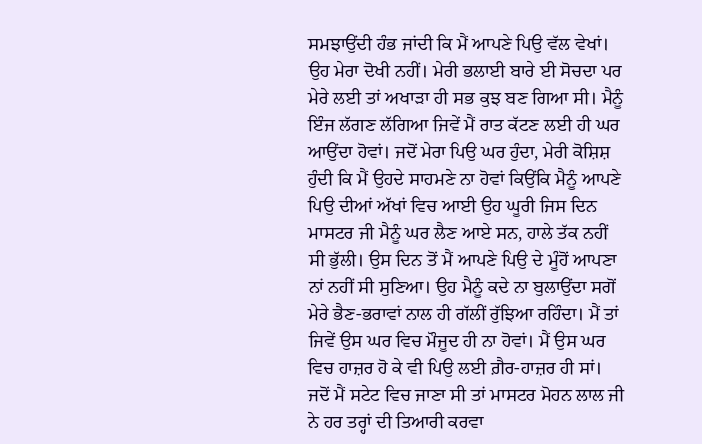ਸਮਝਾਉਂਦੀ ਹੰਭ ਜਾਂਦੀ ਕਿ ਮੈਂ ਆਪਣੇ ਪਿਉ ਵੱਲ ਵੇਖਾਂ। ਉਹ ਮੇਰਾ ਦੋਖੀ ਨਹੀਂ। ਮੇਰੀ ਭਲਾਈ ਬਾਰੇ ਈ ਸੋਚਦਾ ਪਰ ਮੇਰੇ ਲਈ ਤਾਂ ਅਖਾੜਾ ਹੀ ਸਭ ਕੁਝ ਬਣ ਗਿਆ ਸੀ। ਮੈਨੂੰ ਇੰਜ ਲੱਗਣ ਲੱਗਿਆ ਜਿਵੇਂ ਮੈਂ ਰਾਤ ਕੱਟਣ ਲਈ ਹੀ ਘਰ ਆਉਂਦਾ ਹੋਵਾਂ। ਜਦੋਂ ਮੇਰਾ ਪਿਉ ਘਰ ਹੁੰਦਾ, ਮੇਰੀ ਕੋਸ਼ਿਸ਼ ਹੁੰਦੀ ਕਿ ਮੈਂ ਉਹਦੇ ਸਾਹਮਣੇ ਨਾ ਹੋਵਾਂ ਕਿਉਂਕਿ ਮੈਨੂੰ ਆਪਣੇ ਪਿਉ ਦੀਆਂ ਅੱਖਾਂ ਵਿਚ ਆਈ ਉਹ ਘੂਰੀ ਜਿਸ ਦਿਨ ਮਾਸਟਰ ਜੀ ਮੈਨੂੰ ਘਰ ਲੈਣ ਆਏ ਸਨ, ਹਾਲੇ ਤੱਕ ਨਹੀਂ ਸੀ ਭੁੱਲੀ। ਉਸ ਦਿਨ ਤੋਂ ਮੈਂ ਆਪਣੇ ਪਿਉ ਦੇ ਮੂੰਹੋਂ ਆਪਣਾ ਨਾਂ ਨਹੀਂ ਸੀ ਸੁਣਿਆ। ਉਹ ਮੈਨੂੰ ਕਦੇ ਨਾ ਬੁਲਾਉਂਦਾ ਸਗੋਂ ਮੇਰੇ ਭੈਣ-ਭਰਾਵਾਂ ਨਾਲ ਹੀ ਗੱਲੀਂ ਰੁੱਝਿਆ ਰਹਿੰਦਾ। ਮੈਂ ਤਾਂ ਜਿਵੇਂ ਉਸ ਘਰ ਵਿਚ ਮੌਜੂਦ ਹੀ ਨਾ ਹੋਵਾਂ। ਮੈਂ ਉਸ ਘਰ ਵਿਚ ਹਾਜ਼ਰ ਹੋ ਕੇ ਵੀ ਪਿਉ ਲਈ ਗ਼ੈਰ-ਹਾਜ਼ਰ ਹੀ ਸਾਂ। ਜਦੋਂ ਮੈਂ ਸਟੇਟ ਵਿਚ ਜਾਣਾ ਸੀ ਤਾਂ ਮਾਸਟਰ ਮੋਹਨ ਲਾਲ ਜੀ ਨੇ ਹਰ ਤਰ੍ਹਾਂ ਦੀ ਤਿਆਰੀ ਕਰਵਾ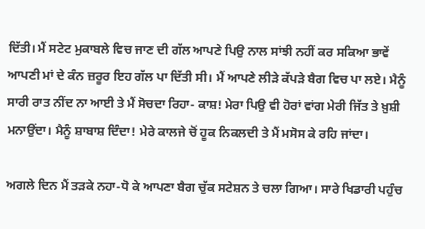ਦਿੱਤੀ। ਮੈਂ ਸਟੇਟ ਮੁਕਾਬਲੇ ਵਿਚ ਜਾਣ ਦੀ ਗੱਲ ਆਪਣੇ ਪਿਉ ਨਾਲ ਸਾਂਝੀ ਨਹੀਂ ਕਰ ਸਕਿਆ ਭਾਵੇਂ ਆਪਣੀ ਮਾਂ ਦੇ ਕੰਨ ਜ਼ਰੂਰ ਇਹ ਗੱਲ ਪਾ ਦਿੱਤੀ ਸੀ। ਮੈਂ ਆਪਣੇ ਲੀੜੇ ਕੱਪੜੇ ਬੈਗ ਵਿਚ ਪਾ ਲਏ। ਮੈਨੂੰ ਸਾਰੀ ਰਾਤ ਨੀਂਦ ਨਾ ਆਈ ਤੇ ਮੈਂ ਸੋਚਦਾ ਰਿਹਾ- ਕਾਸ਼! ਮੇਰਾ ਪਿਉ ਵੀ ਹੋਰਾਂ ਵਾਂਗ ਮੇਰੀ ਜਿੱਤ ਤੇ ਖ਼ੁਸ਼ੀ ਮਨਾਉਂਦਾ। ਮੈਨੂੰ ਸ਼ਾਬਾਸ਼ ਦਿੰਦਾ! ਮੇਰੇ ਕਾਲਜੇ ਚੋਂ ਹੂਕ ਨਿਕਲਦੀ ਤੇ ਮੈਂ ਮਸੋਸ ਕੇ ਰਹਿ ਜਾਂਦਾ।

ਅਗਲੇ ਦਿਨ ਮੈਂ ਤੜਕੇ ਨਹਾ-ਧੋ ਕੇ ਆਪਣਾ ਬੈਗ ਚੁੱਕ ਸਟੇਸ਼ਨ ਤੇ ਚਲਾ ਗਿਆ। ਸਾਰੇ ਖਿਡਾਰੀ ਪਹੁੰਚ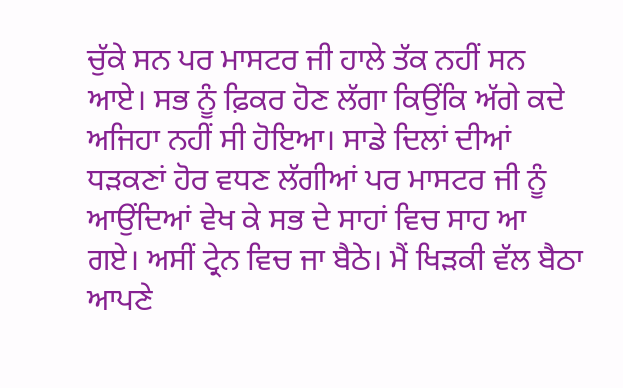ਚੁੱਕੇ ਸਨ ਪਰ ਮਾਸਟਰ ਜੀ ਹਾਲੇ ਤੱਕ ਨਹੀਂ ਸਨ ਆਏ। ਸਭ ਨੂੰ ਫ਼ਿਕਰ ਹੋਣ ਲੱਗਾ ਕਿਉਂਕਿ ਅੱਗੇ ਕਦੇ ਅਜਿਹਾ ਨਹੀਂ ਸੀ ਹੋਇਆ। ਸਾਡੇ ਦਿਲਾਂ ਦੀਆਂ ਧੜਕਣਾਂ ਹੋਰ ਵਧਣ ਲੱਗੀਆਂ ਪਰ ਮਾਸਟਰ ਜੀ ਨੂੰ ਆਉਂਦਿਆਂ ਵੇਖ ਕੇ ਸਭ ਦੇ ਸਾਹਾਂ ਵਿਚ ਸਾਹ ਆ ਗਏ। ਅਸੀਂ ਟ੍ਰੇਨ ਵਿਚ ਜਾ ਬੈਠੇ। ਮੈਂ ਖਿੜਕੀ ਵੱਲ ਬੈਠਾ ਆਪਣੇ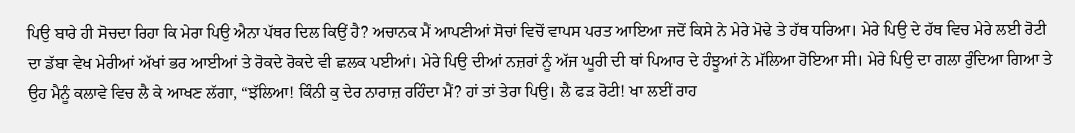ਪਿਉ ਬਾਰੇ ਹੀ ਸੋਚਦਾ ਰਿਹਾ ਕਿ ਮੇਰਾ ਪਿਉ ਐਨਾ ਪੱਥਰ ਦਿਲ ਕਿਉਂ ਹੈ? ਅਚਾਨਕ ਮੈਂ ਆਪਣੀਆਂ ਸੋਚਾਂ ਵਿਚੋਂ ਵਾਪਸ ਪਰਤ ਆਇਆ ਜਦੋਂ ਕਿਸੇ ਨੇ ਮੇਰੇ ਮੋਢੇ ਤੇ ਹੱਥ ਧਰਿਆ। ਮੇਰੇ ਪਿਉ ਦੇ ਹੱਥ ਵਿਚ ਮੇਰੇ ਲਈ ਰੋਟੀ ਦਾ ਡੱਬਾ ਵੇਖ ਮੇਰੀਆਂ ਅੱਖਾਂ ਭਰ ਆਈਆਂ ਤੇ ਰੋਕਦੇ ਰੋਕਦੇ ਵੀ ਛਲਕ ਪਈਆਂ। ਮੇਰੇ ਪਿਉ ਦੀਆਂ ਨਜ਼ਰਾਂ ਨੂੰ ਅੱਜ ਘੂਰੀ ਦੀ ਥਾਂ ਪਿਆਰ ਦੇ ਹੰਝੂਆਂ ਨੇ ਮੱਲਿਆ ਹੋਇਆ ਸੀ। ਮੇਰੇ ਪਿਉ ਦਾ ਗਲਾ ਰੁੰਦਿਆ ਗਿਆ ਤੇ ਉਹ ਮੈਨੂੰ ਕਲਾਵੇ ਵਿਚ ਲੈ ਕੇ ਆਖਣ ਲੱਗਾ, “ਝੱਲਿਆ! ਕਿੰਨੀ ਕੁ ਦੇਰ ਨਾਰਾਜ਼ ਰਹਿੰਦਾ ਮੈਂ? ਹਾਂ ਤਾਂ ਤੇਰਾ ਪਿਉ। ਲੈ ਫੜ ਰੋਟੀ! ਖਾ ਲਈਂ ਰਾਹ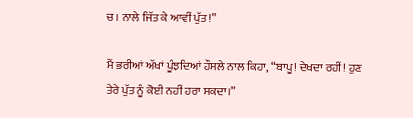ਚ। ਨਾਲੇ ਜਿੱਤ ਕੇ ਆਵੀਂ ਪੁੱਤ!”

ਮੈਂ ਭਰੀਆਂ ਅੱਖਾਂ ਪੂੰਝਦਿਆਂ ਹੌਸਲੇ ਨਾਲ ਕਿਹਾ, “ਬਾਪੂ! ਦੇਖਦਾ ਰਹੀਂ! ਹੁਣ ਤੇਰੇ ਪੁੱਤ ਨੂੰ ਕੋਈ ਨਹੀਂ ਹਰਾ ਸਕਦਾ।”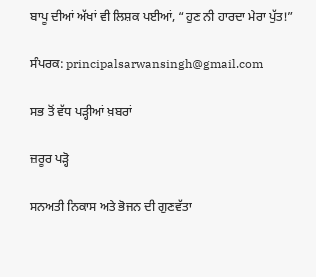ਬਾਪੂ ਦੀਆਂ ਅੱਖਾਂ ਵੀ ਲਿਸ਼ਕ ਪਈਆਂ, “ਹੁਣ ਨੀ ਹਾਰਦਾ ਮੇਰਾ ਪੁੱਤ!”

ਸੰਪਰਕ: principalsarwansingh@gmail.com

ਸਭ ਤੋਂ ਵੱਧ ਪੜ੍ਹੀਆਂ ਖ਼ਬਰਾਂ

ਜ਼ਰੂਰ ਪੜ੍ਹੋ

ਸਨਅਤੀ ਨਿਕਾਸ ਅਤੇ ਭੋਜਨ ਦੀ ਗੁਣਵੱਤਾ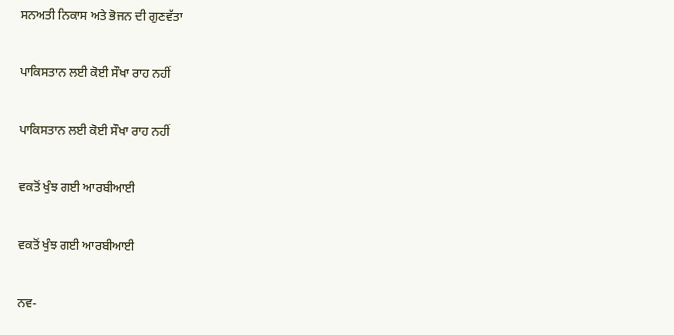ਸਨਅਤੀ ਨਿਕਾਸ ਅਤੇ ਭੋਜਨ ਦੀ ਗੁਣਵੱਤਾ

ਪਾਕਿਸਤਾਨ ਲਈ ਕੋਈ ਸੌਖਾ ਰਾਹ ਨਹੀਂ

ਪਾਕਿਸਤਾਨ ਲਈ ਕੋਈ ਸੌਖਾ ਰਾਹ ਨਹੀਂ

ਵਕਤੋਂ ਖੁੰਝ ਗਈ ਆਰਬੀਆਈ

ਵਕਤੋਂ ਖੁੰਝ ਗਈ ਆਰਬੀਆਈ

ਨਵ-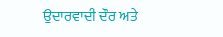ਉਦਾਰਵਾਦੀ ਦੌਰ ਅਤੇ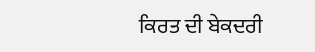ਕਿਰਤ ਦੀ ਬੇਕਦਰੀ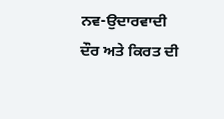ਨਵ-ਉਦਾਰਵਾਦੀ ਦੌਰ ਅਤੇ ਕਿਰਤ ਦੀ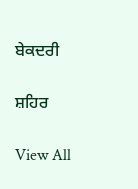ਬੇਕਦਰੀ

ਸ਼ਹਿਰ

View All